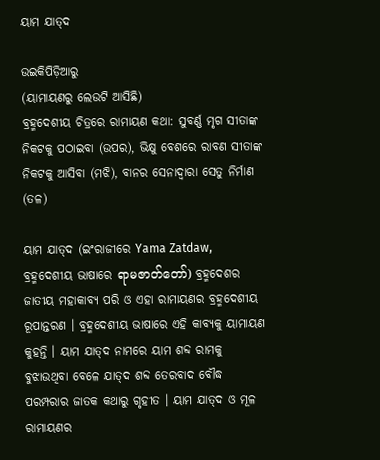ୟାମ ଯାତ୍‍ଦ

ଉଇକିପିଡ଼ିଆ‌ରୁ
(ୟାମାୟଣରୁ ଲେଉଟି ଆସିଛି)
ବ୍ରହ୍ମଦେଶୀୟ ଚିତ୍ରରେ ରାମାୟଣ କଥା: ସୁବର୍ଣ୍ଣ ମୃଗ ସୀତାଙ୍କ ନିକଟକୁ ପଠାଇବା (ଉପର), ଭିକ୍ଷୁ ବେଶରେ ରାବଣ ସୀତାଙ୍କ ନିକଟକୁ ଆସିବା (ମଝି), ବାନର ସେନାଦ୍ୱାରା ସେତୁ ନିର୍ମାଣ (ତଳ)

ୟାମ ଯାତ୍‍ଦ (ଇଂରାଜୀରେ Yama Zatdaw, ବ୍ରହ୍ମଦେଶୀୟ ଭାଷାରେ ရာမဇာတ်တော်) ବ୍ରହ୍ମଦେଶର ଜାତୀୟ ମହାକାବ୍ୟ ପରି ଓ ଏହା ରାମାୟଣର ବ୍ରହ୍ମଦେଶୀୟ ରୂପାନ୍ତରଣ । ବ୍ରହ୍ମଦେଶୀୟ ଭାଷାରେ ଏହି କାବ୍ୟକୁ ୟାମାୟଣ କୁହନ୍ତି । ୟାମ ଯାତ୍‍ଦ ନାମରେ ୟାମ ଶବ୍ଦ ରାମକୁ ବୁଝାଉଥିବା ବେଳେ ଯାତ୍‍ଦ ଶବ୍ଦ ତେରବାଦ ବୌଦ୍ଧ ପରମ୍ପରାର ଜାତକ କଥାରୁ ଗୃହୀତ । ୟାମ ଯାତ୍‍ଦ ଓ ମୂଳ ରାମାୟଣର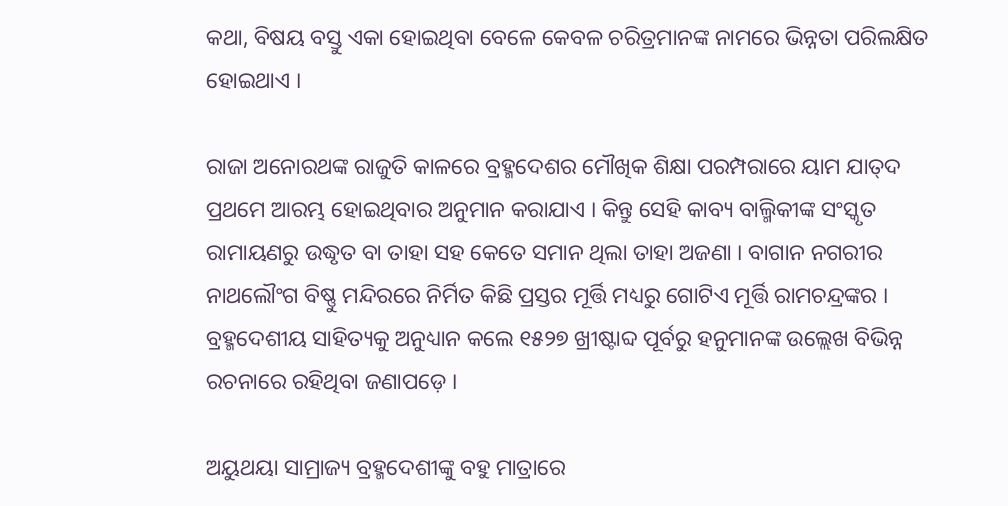କଥା, ବିଷୟ ବସ୍ତୁ ଏକା ହୋଇଥିବା ବେଳେ କେବଳ ଚରିତ୍ରମାନଙ୍କ ନାମରେ ଭିନ୍ନତା ପରିଲକ୍ଷିତ ହୋଇଥାଏ ।

ରାଜା ଅନୋରଥଙ୍କ ରାଜୁତି କାଳରେ ବ୍ରହ୍ମଦେଶର ମୌଖିକ ଶିକ୍ଷା ପରମ୍ପରାରେ ୟାମ ଯାତ୍‍ଦ ପ୍ରଥମେ ଆରମ୍ଭ ହୋଇଥିବାର ଅନୁମାନ କରାଯାଏ । କିନ୍ତୁ ସେହି କାବ୍ୟ ବାଲ୍ମିକୀଙ୍କ ସଂସ୍କୃତ ରାମାୟଣରୁ ଉଦ୍ଧୃତ ବା ତାହା ସହ କେତେ ସମାନ ଥିଲା ତାହା ଅଜଣା । ବାଗାନ ନଗରୀର ନାଥଲୌଂଗ ବିଷ୍ଣୁ ମନ୍ଦିରରେ ନିର୍ମିତ କିଛି ପ୍ରସ୍ତର ମୂର୍ତ୍ତି ମଧ୍ୟରୁ ଗୋଟିଏ ମୂର୍ତ୍ତି ରାମଚନ୍ଦ୍ରଙ୍କର । ବ୍ରହ୍ମଦେଶୀୟ ସାହିତ୍ୟକୁ ଅନୁଧ୍ୟାନ କଲେ ୧୫୨୭ ଖ୍ରୀଷ୍ଟାବ୍ଦ ପୂର୍ବରୁ ହନୁମାନଙ୍କ ଉଲ୍ଲେଖ ବିଭିନ୍ନ ରଚନାରେ ରହିଥିବା ଜଣାପଡ଼େ ।

ଅୟୁଥୟା ସାମ୍ରାଜ୍ୟ ବ୍ରହ୍ମଦେଶୀଙ୍କୁ ବହୁ ମାତ୍ରାରେ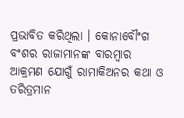ପ୍ରଭାବିତ କରିଥିଲା । କୋନାବୌଂଗ ବଂଶର ରାଜାମାନଙ୍କ ବାରମ୍ବାର ଆକ୍ରମଣ ଯୋଗୁଁ ରାମାକିଅନର କଥା ଓ ତରିତ୍ରମାନ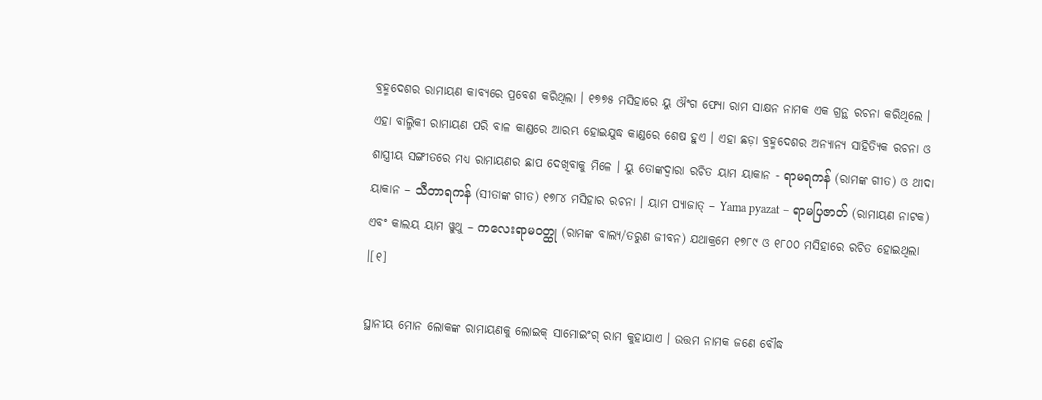ବ୍ରହ୍ମଦେଶର ରାମାୟଣ କାବ୍ୟରେ ପ୍ରବେଶ କରିଥିଲା । ୧୭୭୫ ମସିହାରେ ୟୁ ଔଂଗ ଫ୍ୟୋ ରାମ ସାକ୍ଷନ ନାମକ ଏକ ଗ୍ରନ୍ଥ ରଚନା କରିଥିଲେ । ଏହା ବାଲ୍ମିକୀ ରାମାୟଣ ପରି ବାଳ କାଣ୍ଡରେ ଆରମ୍ଭ ହୋଇଯୁଦ୍ଧ କାଣ୍ଡରେ ଶେଷ ହୁଏ । ଏହା ଛଡ଼ା ବ୍ରହ୍ମଦେଶର ଅନ୍ୟାନ୍ୟ ସାହିତ୍ୟିକ ରଚନା ଓ ଶାସ୍ତ୍ରୀୟ ସଙ୍ଗୀତରେ ମଧ୍ୟ ରାମାୟଣର ଛାପ ଦେଖିବାକୁ ମିଳେ । ୟୁ ତୋଙ୍କଦ୍ୱାରା ରଚିତ ୟାମ ୟାକାନ - ရာမရကန် (ରାମଙ୍କ ଗୀତ) ଓ ଥୀଦା ୟାକାନ – သီတာရကန် (ସୀତାଙ୍କ ଗୀତ) ୧୭୮୪ ମସିହାର ରଚନା । ୟାମ ପ୍ୟାଜାତ୍ – Yama pyazat – ရာမပြဇာတ် (ରାମାୟଣ ନାଟକ) ଏବଂ କାଲୟ ୟାମ ୱୁଥୁ – ကလေးရာမဝတ္ထု (ରାମଙ୍କ ବାଲ୍ୟ/ତରୁଣ ଜୀବନ) ଯଥାକ୍ରମେ ୧୭୮୯ ଓ ୧୮୦୦ ମସିହାରେ ରଚିତ ହୋଇଥିଲା ।[୧]

ସ୍ଥାନୀୟ ମୋନ ଲୋକଙ୍କ ରାମାୟଣକୁ ଲୋଇକ୍ ସାମୋଇଂଗ୍ ରାମ କୁହାଯାଏ । ଉତ୍ତମ ନାମକ ଜଣେ ବୌଦ୍ଧ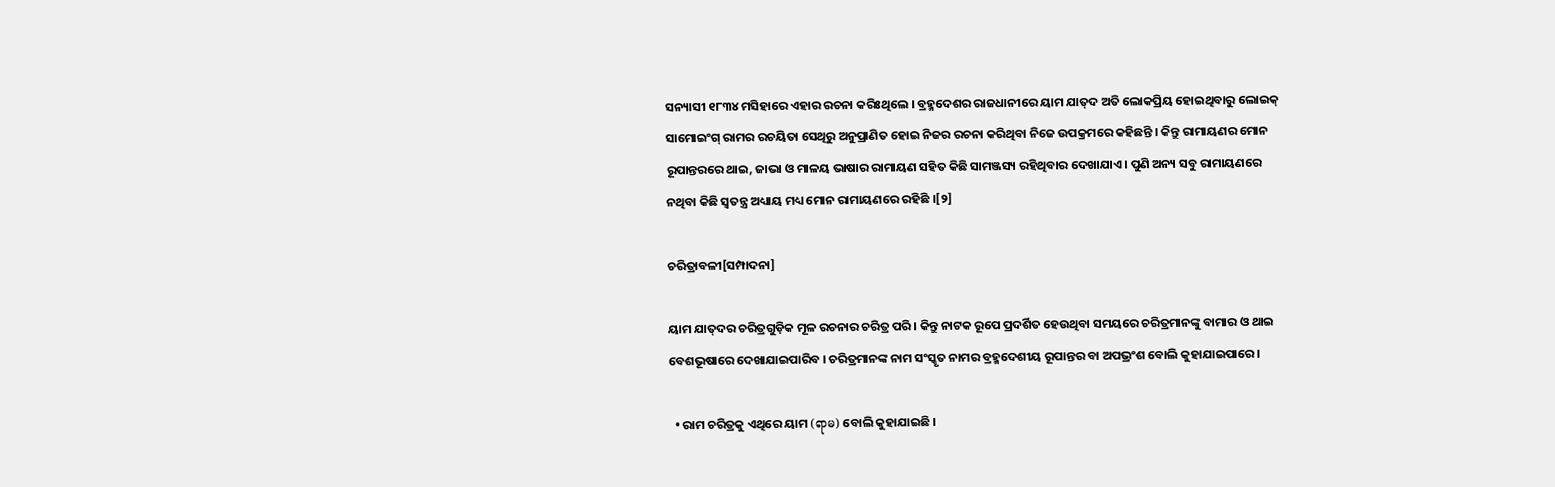ସନ୍ୟାସୀ ୧୮୩୪ ମସିହାରେ ଏହାର ରଚନା କରିଃଥିଲେ । ବ୍ରହ୍ମଦେଶର ରାଜଧାନୀରେ ୟାମ ଯାତ୍‍ଦ ଅତି ଲୋକପ୍ରିୟ ହୋଇଥିବାରୁ ଲୋଇକ୍ ସାମୋଇଂଗ୍ ରାମର ରଚୟିତା ସେଥିରୁ ଅନୁପ୍ରାଣିତ ହୋଇ ନିଜର ରଚନା କରିଥିବା ନିଜେ ଉପକ୍ରମରେ କହିଛନ୍ତି । କିନ୍ତୁ ରାମାୟଣର ମୋନ ରୂପାନ୍ତରରେ ଥାଇ, ଜାଭା ଓ ମାଳୟ ଭାଷାର ରାମାୟଣ ସହିତ କିଛି ସାମଞ୍ଜସ୍ୟ ରହିଥିବାର ଦେଖାଯାଏ । ପୁଣି ଅନ୍ୟ ସବୁ ରାମାୟଣରେ ନଥିବା କିଛି ସ୍ୱତନ୍ତ୍ର ଅଧ୍ୟାୟ ମଧ୍ୟ ମୋନ ରାମାୟଣରେ ରହିଛି ।[୨]

ଚରିତ୍ରାବଳୀ[ସମ୍ପାଦନା]

ୟାମ ଯାତ୍‍ଦର ଚରିତ୍ରଗୁଡ଼ିକ ମୂଳ ରଚନାର ଚରିତ୍ର ପରି । କିନ୍ତୁ ନାଟକ ରୂପେ ପ୍ରଦର୍ଶିତ ହେଉଥିବା ସମୟରେ ଚରିତ୍ରମାନଙ୍କୁ ବାମାର ଓ ଥାଇ ବେଶଭୂଷାରେ ଦେଖାଯାଇପାରିବ । ଚରିତ୍ରମାନଙ୍କ ନାମ ସଂସ୍କୃତ ନାମର ବ୍ରହ୍ମଦେଶୀୟ ରୂପାନ୍ତର ବା ଅପଭ୍ରଂଶ ବୋଲି କୁହାଯାଇପାରେ ।

  • ରାମ ଚରିତ୍ରକୁ ଏଥିରେ ୟାମ (ရာမ) ବୋଲି କୁହାଯାଇଛି ।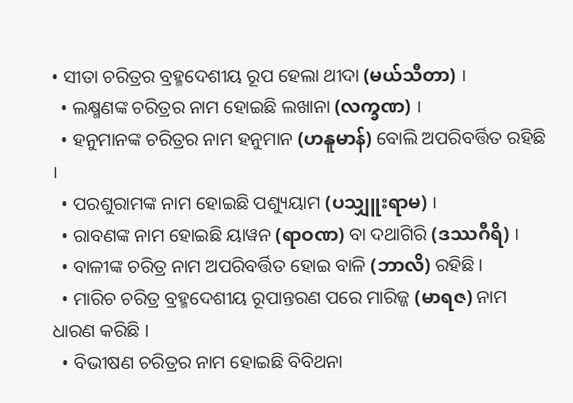• ସୀତା ଚରିତ୍ରର ବ୍ରହ୍ମଦେଶୀୟ ରୂପ ହେଲା ଥୀଦା (မယ်သီတာ) ।
  • ଲକ୍ଷ୍ମଣଙ୍କ ଚରିତ୍ରର ନାମ ହୋଇଛି ଲଖାନା (လက္ခဏ) ।
  • ହନୁମାନଙ୍କ ଚରିତ୍ରର ନାମ ହନୁମାନ (ဟနူမာန်) ବୋଲି ଅପରିବର୍ତ୍ତିତ ରହିଛି ।
  • ପରଶୁରାମଙ୍କ ନାମ ହୋଇଛି ପଶ୍ୟୁୟାମ (ပသျှူးရာမ) ।
  • ରାବଣଙ୍କ ନାମ ହୋଇଛି ୟାୱନ (ရာဝဏ) ବା ଦଥାଗିରି (ဒဿဂီရိ) ।
  • ବାଳୀଙ୍କ ଚରିତ୍ର ନାମ ଅପରିବର୍ତ୍ତିତ ହୋଇ ବାଳି (ဘာလိ) ରହିଛି ।
  • ମାରିଚ ଚରିତ୍ର ବ୍ରହ୍ମଦେଶୀୟ ରୂପାନ୍ତରଣ ପରେ ମାରିଜ୍ଜ (မာရဇ) ନାମ ଧାରଣ କରିଛି ।
  • ବିଭୀଷଣ ଚରିତ୍ରର ନାମ ହୋଇଛି ବିବିଥନା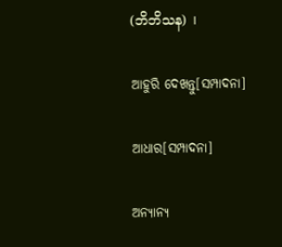(ဘိဘိသန) ।

ଆହୁରି ଦେଖନ୍ତୁ[ସମ୍ପାଦନା]

ଆଧାର[ସମ୍ପାଦନା]

ଅନ୍ୟାନ୍ୟ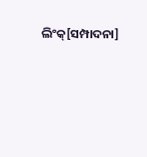ଲିଂକ୍[ସମ୍ପାଦନା]